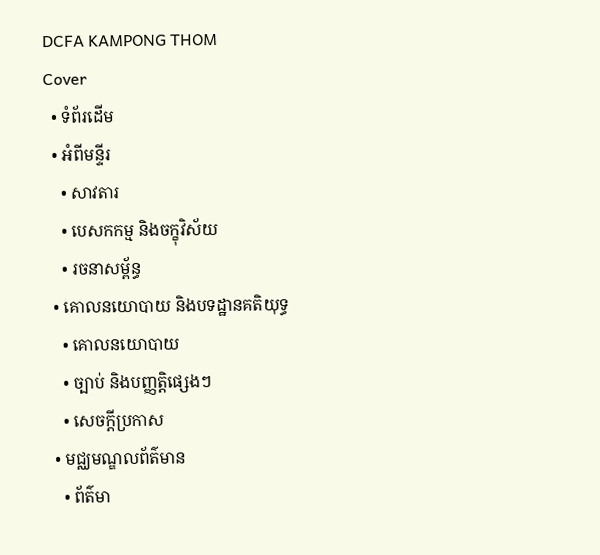DCFA KAMPONG THOM
Cover
  • ទំព័រដើម
  • អំពីមន្ទីរ
    • សាវតារ
    • បេសកកម្ម និងចក្ខុវិស័យ
    • រចនាសម្ព័ន្ធ
  • គោលនយោបាយ និងបទដ្ឋានគតិយុទ្ធ
    • គោលនយោបាយ
    • ច្បាប់ និងបញ្ញត្តិផ្សេងៗ
    • សេចក្តីប្រកាស
  • មជ្ឈមណ្ឌលព័ត៌មាន
    • ព័ត៌មា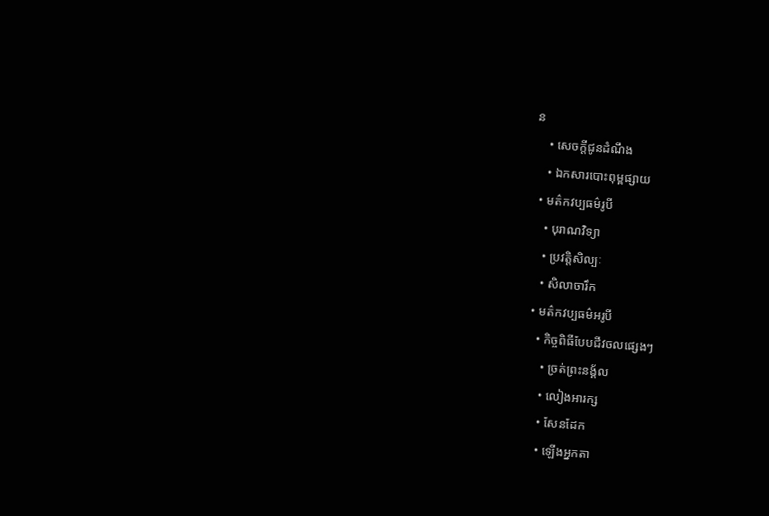ន
    • សេចក្តីជូនដំណឹង
    • ឯកសារបោះពុម្ពផ្សាយ
  • មត៌កវប្បធម៌រូបី
    • បុរាណវិទ្យា
    • ប្រវត្តិសិល្បៈ
    • សិលាចារឹក
  • មត៌កវប្បធម៌អរូបី
    • កិច្ចពិធីបែបជីវចលផ្សេងៗ
      • ច្រត់ព្រះនង្គ័ល
      • លៀងអារក្ស
      • សែនដែក
      • ឡើងអ្នកតា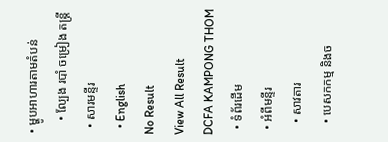• ម្ហូបអាហារតាមតំបន់
    • ល្បែង របាំ ចម្រៀង តន្រ្តី
  • សារមន្ទីរ
  • English
No Result
View All Result
DCFA KAMPONG THOM
  • ទំព័រដើម
  • អំពីមន្ទីរ
    • សាវតារ
    • បេសកកម្ម និងច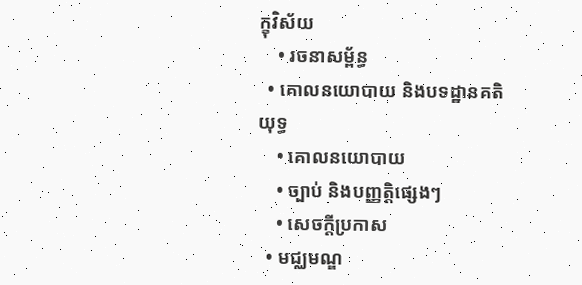ក្ខុវិស័យ
    • រចនាសម្ព័ន្ធ
  • គោលនយោបាយ និងបទដ្ឋានគតិយុទ្ធ
    • គោលនយោបាយ
    • ច្បាប់ និងបញ្ញត្តិផ្សេងៗ
    • សេចក្តីប្រកាស
  • មជ្ឈមណ្ឌ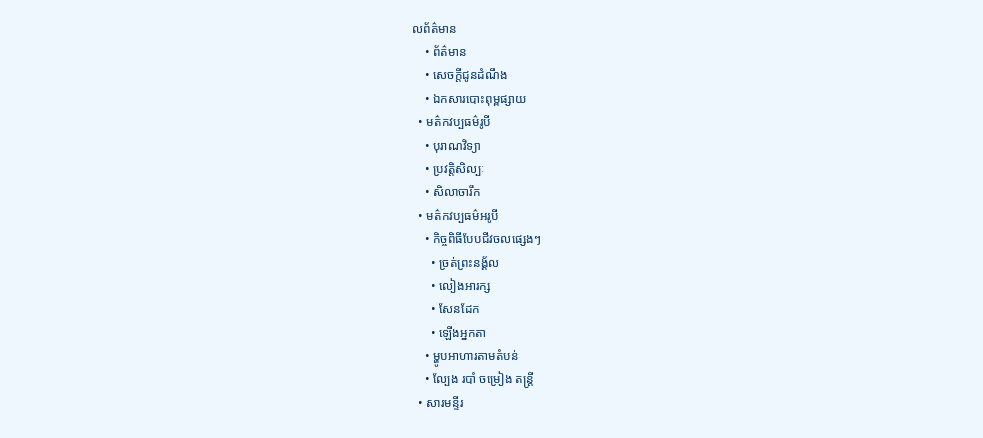លព័ត៌មាន
    • ព័ត៌មាន
    • សេចក្តីជូនដំណឹង
    • ឯកសារបោះពុម្ពផ្សាយ
  • មត៌កវប្បធម៌រូបី
    • បុរាណវិទ្យា
    • ប្រវត្តិសិល្បៈ
    • សិលាចារឹក
  • មត៌កវប្បធម៌អរូបី
    • កិច្ចពិធីបែបជីវចលផ្សេងៗ
      • ច្រត់ព្រះនង្គ័ល
      • លៀងអារក្ស
      • សែនដែក
      • ឡើងអ្នកតា
    • ម្ហូបអាហារតាមតំបន់
    • ល្បែង របាំ ចម្រៀង តន្រ្តី
  • សារមន្ទីរ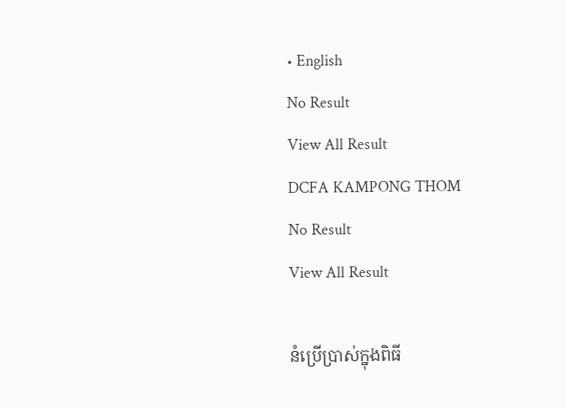• English
No Result
View All Result
DCFA KAMPONG THOM
No Result
View All Result

នំប្រើប្រាស់ក្នុងពិធី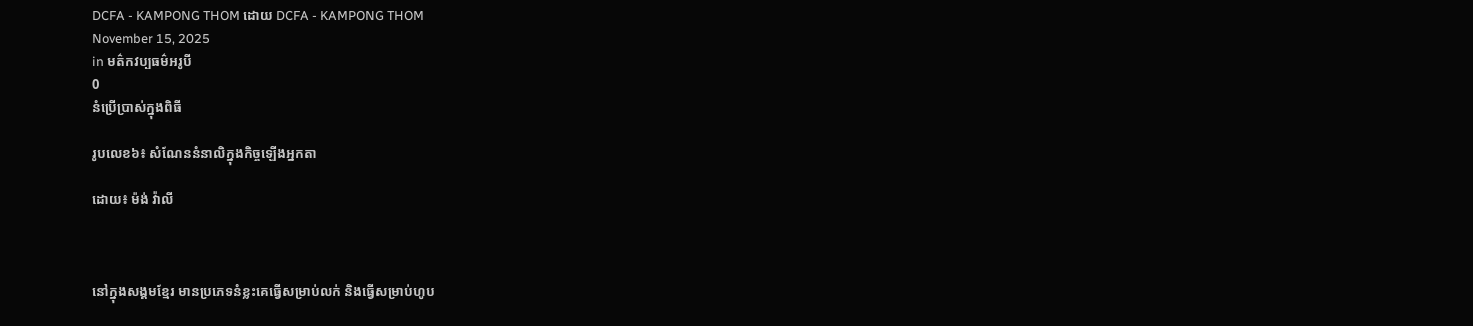DCFA - KAMPONG THOM ដោយ DCFA - KAMPONG THOM
November 15, 2025
in មត៌កវប្បធម៌អរូបី
0
នំប្រើប្រាស់ក្នុងពិធី

រូបលេខ៦៖ សំណែននំនាលិក្នុងកិច្ចឡើងអ្នកតា

ដោយ៖ ម៉ង់ វ៉ាលី



នៅក្នុងសង្គមខ្មែរ មានប្រភេទនំខ្លះគេធ្វើសម្រាប់លក់ និងធ្វើសម្រាប់ហូប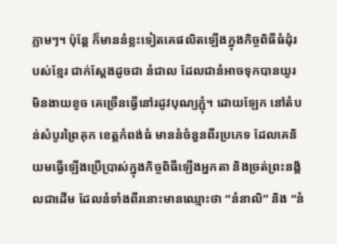ភ្លាមៗ។ ប៉ុន្តែ ក៏មាននំខ្លះទៀតគេផលិតឡើងក្នុងកិច្ចពិធីធំដុំរបស់ខ្មែរ ជាក់ស្តែងដូចជា នំជាល ដែលជានំអាចទុកបានយូរមិនងាយខូច គេច្រើនធ្វើនៅរដូវបុណ្យភ្ជុំ។ ដោយឡែក នៅតំបន់សំបូរព្រៃគុក ខេត្តកំពង់ធំ មាននំចំនួនពីរប្រភេទ ដែលគេនិយមធ្វើឡើងប្រើប្រាស់ក្នុងកិច្ចពិធីឡើងអ្នកតា និងច្រត់ព្រះនង្គ័លជាដើម ដែលនំទាំងពីរនោះមានឈ្មោះថា “នំនាលិ” និង “នំ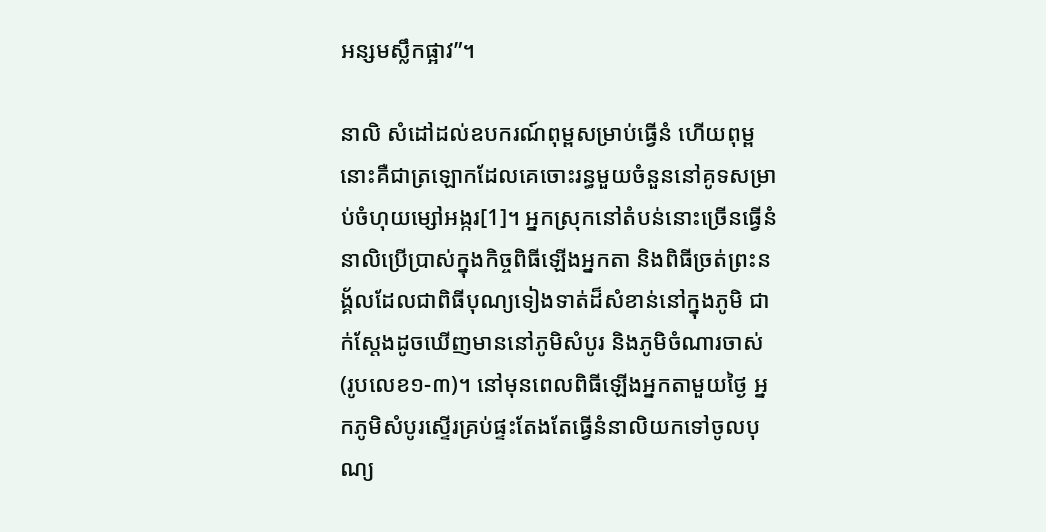អន្សមស្លឹកផ្អាវ”។

នាលិ សំដៅដល់ឧបករណ៍ពុម្ពសម្រាប់ធ្វើនំ ហើយពុម្ពនោះគឺជាត្រឡោកដែលគេចោះរន្ធមួយចំនួននៅគូទសម្រាប់ចំហុយម្សៅអង្ករ[1]។ អ្នកស្រុកនៅតំបន់នោះច្រើនធ្វើនំនាលិប្រើប្រាស់ក្នុងកិច្ចពិធីឡើងអ្នកតា និងពិធីច្រត់ព្រះនង្គ័លដែលជាពិធីបុណ្យទៀងទាត់ដ៏សំខាន់នៅក្នុងភូមិ ជាក់ស្តែងដូចឃើញមាននៅភូមិសំបូរ និងភូមិចំណារចាស់ (រូបលេខ១-៣)។ នៅមុនពេលពិធីឡើងអ្នកតាមួយថ្ងៃ អ្នកភូមិសំបូរស្ទើរគ្រប់ផ្ទះតែងតែធ្វើនំនាលិយកទៅចូលបុណ្យ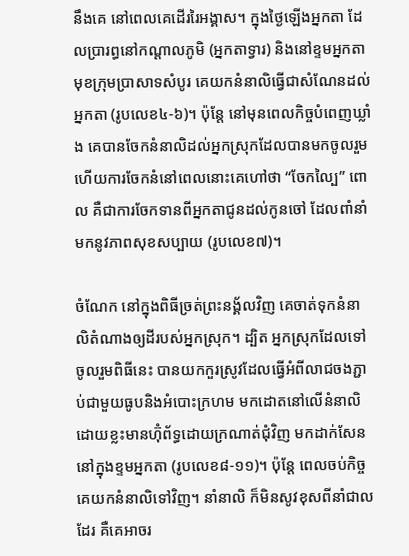នឹងគេ នៅពេលគេដើររៃអង្គាស។ ក្នុងថ្ងៃឡើងអ្នកតា ដែលប្រារព្ធនៅកណ្តាលភូមិ (អ្នកតាទ្វារ) និងនៅខ្ទមអ្នកតាមុខក្រុមប្រាសាទសំបូរ គេយកនំនាលិធ្វើជាសំណែនដល់អ្នកតា (រូបលេខ៤-៦)។ ប៉ុន្តែ នៅមុនពេលកិច្ចបំពេញឃ្លាំង គេបានចែកនំនាលិដល់អ្នកស្រុកដែលបានមកចូលរួម ហើយការចែកនំនៅពេលនោះគេហៅថា “ចែកល្បៃ” ពោល គឺជាការចែកទានពីអ្នកតាជូនដល់កូនចៅ ដែលពាំនាំមកនូវភាពសុខសប្បាយ (រូបលេខ៧)។

ចំណែក នៅក្នុងពិធីច្រត់ព្រះនង្គ័លវិញ គេចាត់ទុកនំនាលិតំណាងឲ្យដីរបស់អ្នកស្រុក។ ដ្បិត អ្នកស្រុកដែលទៅចូលរួមពិធីនេះ បានយកកួរស្រូវដែលធ្វើអំពីលាជចងភ្ជាប់ជាមួយធូបនិងអំបោះក្រហម មកដោតនៅលើនំនាលិ ដោយខ្លះមានហ៊ុំព័ទ្ធដោយក្រណាត់ជុំវិញ មកដាក់សែននៅក្នុងខ្ទមអ្នកតា (រូបលេខ៨-១១)។ ប៉ុន្តែ ពេលចប់កិច្ច គេយកនំនាលិទៅវិញ។ នាំនាលិ ក៏មិនសូវខុសពីនាំជាលដែរ គឺគេអាចរ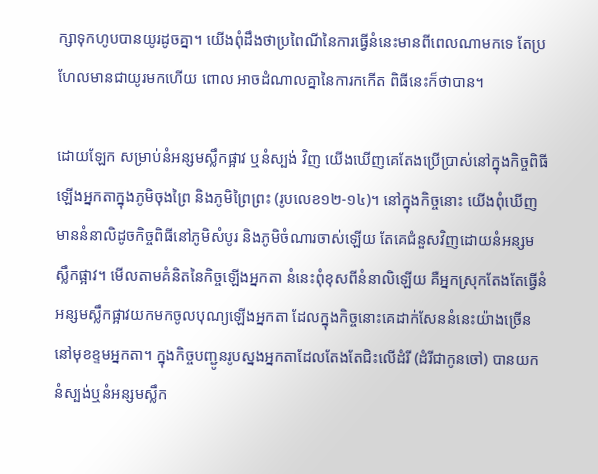ក្សាទុកហូបបានយូរដូចគ្នា។ យើងពុំដឹងថាប្រពៃណីនៃការធ្វើនំនេះមានពីពេលណាមកទេ តែប្រហែលមានជាយូរមកហើយ ពោល អាចដំណាលគ្នានៃការកកើត ពិធីនេះក៏ថាបាន។

ដោយឡែក សម្រាប់នំអន្សមស្លឹកផ្អាវ ឬនំស្បង់ វិញ យើងឃើញគេតែងប្រើប្រាស់នៅក្នុងកិច្ចពិធីឡើងអ្នកតាក្នុងភូមិចុងព្រៃ និងភូមិព្រៃព្រះ (រូបលេខ១២-១៤)។ នៅក្នុងកិច្ចនោះ យើងពុំឃើញមាននំនាលិដូចកិច្ចពិធីនៅភូមិសំបូរ និងភូមិចំណារចាស់ឡើយ តែគេជំនួសវិញដោយនំអន្សមស្លឹកផ្អាវ។ មើលតាមគំនិតនៃកិច្ចឡើងអ្នកតា នំនេះពុំខុសពីនំនាលិឡើយ គឺអ្នកស្រុកតែងតែធ្វើនំអន្សមស្លឹកផ្អាវយកមកចូលបុណ្យឡើងអ្នកតា ដែលក្នុងកិច្ចនោះគេដាក់សែននំនេះយ៉ាងច្រើននៅមុខខ្ទមអ្នកតា។ ក្នុងកិច្ចបញ្ជូនរូបស្នងអ្នកតាដែលតែងតែជិះលើដំរី (ដំរីជាកូនចៅ) បានយកនំស្បង់ឬនំអន្សមស្លឹក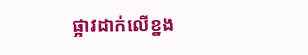ផ្អាវដាក់លើខ្នង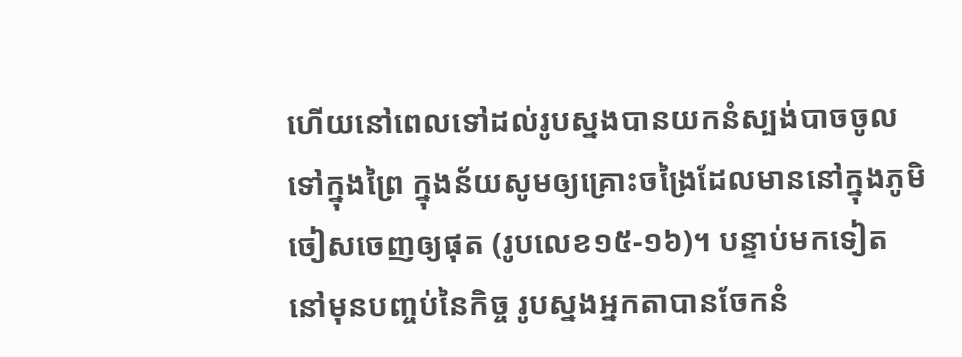ហើយនៅពេលទៅដល់រូបស្នងបានយកនំស្បង់បាចចូលទៅក្នុងព្រៃ ក្នុងន័យសូមឲ្យគ្រោះចង្រៃដែលមាននៅក្នុងភូមិចៀសចេញឲ្យផុត (រូបលេខ១៥-១៦)។ បន្ទាប់មកទៀត នៅមុនបញ្ចប់នៃកិច្ច រូបស្នងអ្នកតាបានចែកនំ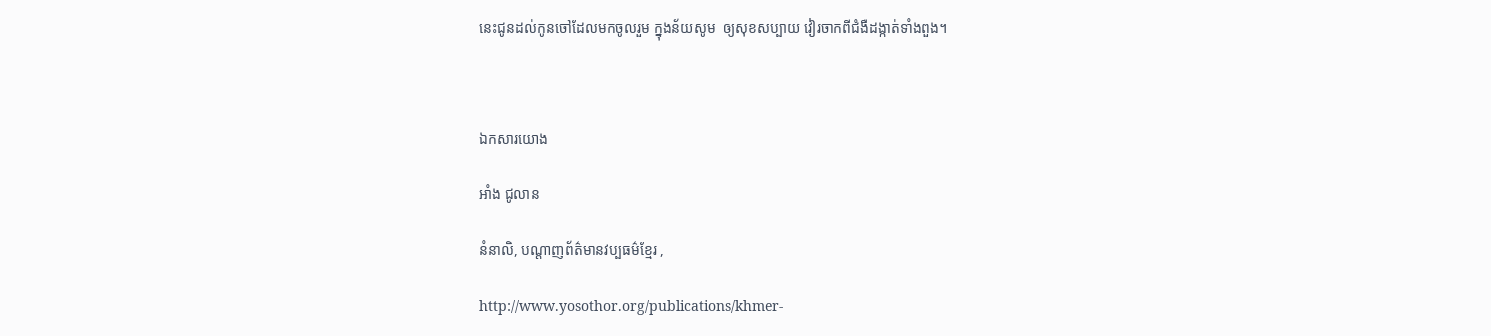នេះជូនដល់កូនចៅដែលមកចូលរួម ក្នុងន័យសូម  ឲ្យសុខសប្បាយ វៀរចាកពីជំងឺដង្កាត់ទាំងពួង។



ឯកសារយោង

អាំង ជូលាន

នំនាលិ, បណ្តាញព័ត៌មានវប្បធម៌ខ្មែរ ,

http://www.yosothor.org/publications/khmer-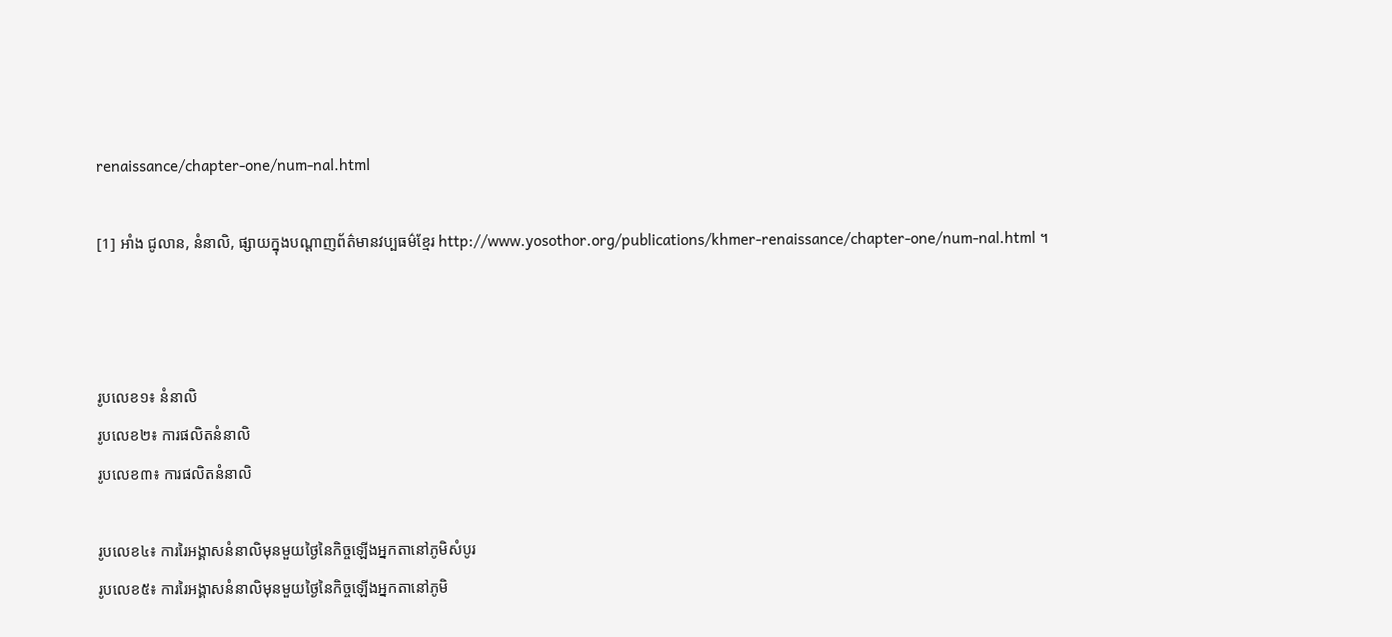renaissance/chapter-one/num-nal.html

[1] អាំង ជូលាន, នំនាលិ, ផ្សាយក្នុងបណ្តាញព័ត៌មានវប្បធម៌ខ្មែរ http://www.yosothor.org/publications/khmer-renaissance/chapter-one/num-nal.html ។



រូបលេខ១៖ នំនាលិ
រូបលេខ២៖ ការផលិតនំនាលិ
រូបលេខ៣៖ ការផលិតនំនាលិ

រូបលេខ៤៖ ការរៃអង្គាសនំនាលិមុនមួយថ្ងៃនៃកិច្ចឡើងអ្នកតានៅភូមិសំបូរ
រូបលេខ៥៖ ការរៃអង្គាសនំនាលិមុនមួយថ្ងៃនៃកិច្ចឡើងអ្នកតានៅភូមិ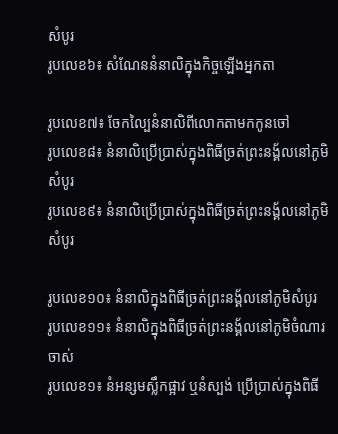សំបូរ
រូបលេខ៦៖ សំណែននំនាលិក្នុងកិច្ចឡើងអ្នកតា

រូបលេខ៧៖ ចែកល្បៃនំនាលិពីលោកតាមកកូនចៅ
រូបលេខ៨៖ នំនាលិប្រើប្រាស់ក្នុងពិធីច្រត់ព្រះនង្គ័លនៅភូមិសំបូរ
រូបលេខ៩៖ នំនាលិប្រើប្រាស់ក្នុងពិធីច្រត់ព្រះនង្គ័លនៅភូមិសំបូរ

រូបលេខ១០៖ នំនាលិក្នុងពិធីច្រត់ព្រះនង្គ័លនៅភូមិសំបូរ
រូបលេខ១១៖ នំនាលិក្នុងពិធីច្រត់ព្រះនង្គ័លនៅភូមិចំណារចាស់
រូបលេខ១៖ នំអន្សមស្លឹកផ្អាវ ឬនំស្បង់ ប្រើប្រាស់ក្នុងពិធី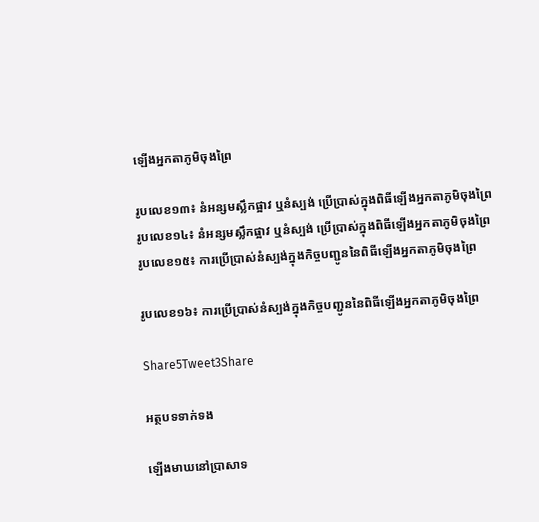ឡើងអ្នកតាភូមិចុងព្រៃ

រូបលេខ១៣៖ នំអន្សមស្លឹកផ្អាវ ឬនំស្បង់ ប្រើប្រាស់ក្នុងពិធីឡើងអ្នកតាភូមិចុងព្រៃ
រូបលេខ១៤៖ នំអន្សមស្លឹកផ្អាវ ឬនំស្បង់ ប្រើប្រាស់ក្នុងពិធីឡើងអ្នកតាភូមិចុងព្រៃ
រូបលេខ១៥៖ ការប្រើប្រាស់នំស្បង់ក្នុងកិច្ចបញ្ជូននៃពិធីឡើងអ្នកតាភូមិចុងព្រៃ

រូបលេខ១៦៖ ការប្រើប្រាស់នំស្បង់ក្នុងកិច្ចបញ្ជូននៃពិធីឡើងអ្នកតាភូមិចុងព្រៃ

Share5Tweet3Share

អត្ថបទទាក់ទង

ឡើងមាឃនៅប្រាសាទ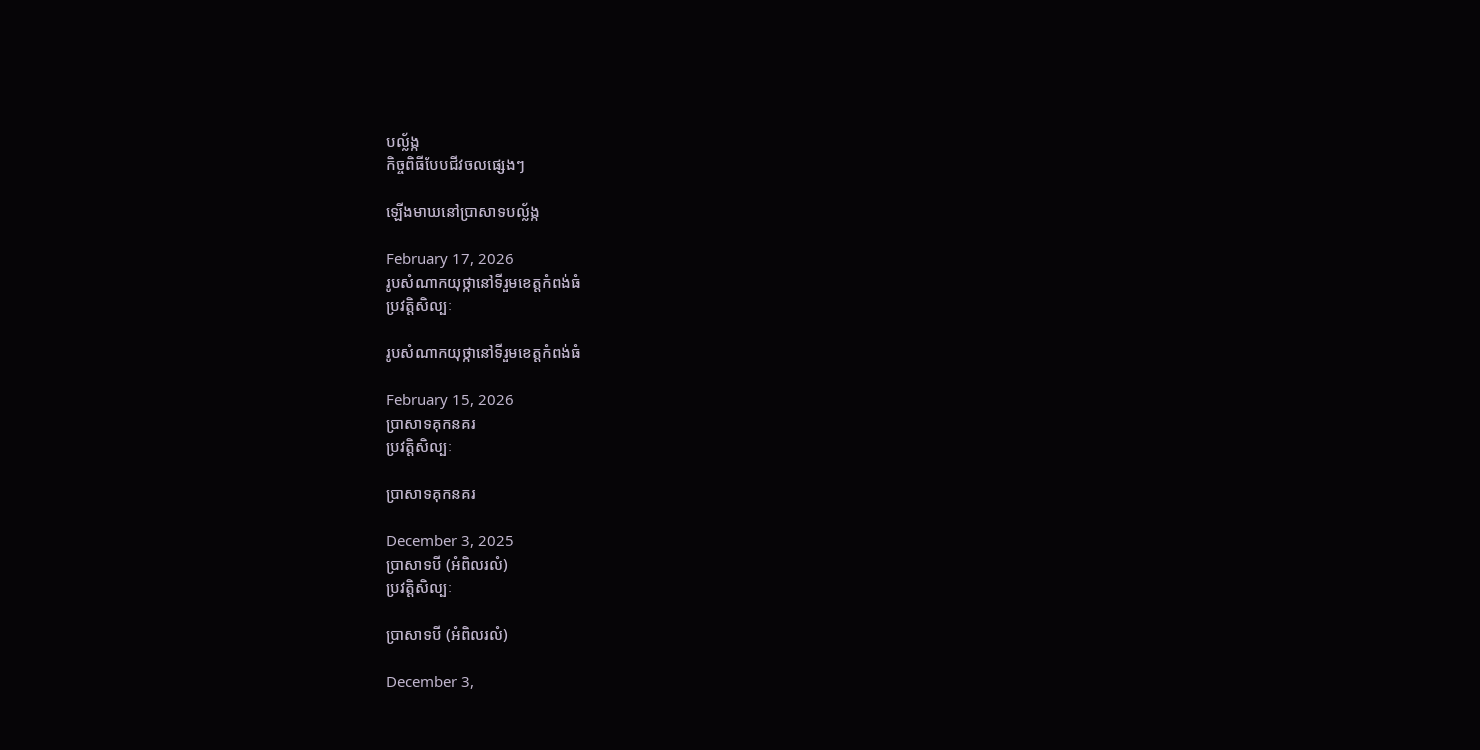បល្ល័ង្ក
កិច្ចពិធីបែបជីវចលផ្សេងៗ

ឡើងមាឃនៅប្រាសាទបល្ល័ង្ក

February 17, 2026
រូបសំណាកយុថ្កានៅទីរួមខេត្តកំពង់ធំ
ប្រវត្តិសិល្បៈ

រូបសំណាកយុថ្កានៅទីរួមខេត្តកំពង់ធំ

February 15, 2026
ប្រាសាទគុកនគរ
ប្រវត្តិសិល្បៈ

ប្រាសាទគុកនគរ

December 3, 2025
ប្រាសាទបី (អំពិលរលំ)
ប្រវត្តិសិល្បៈ

ប្រាសាទបី (អំពិលរលំ)

December 3,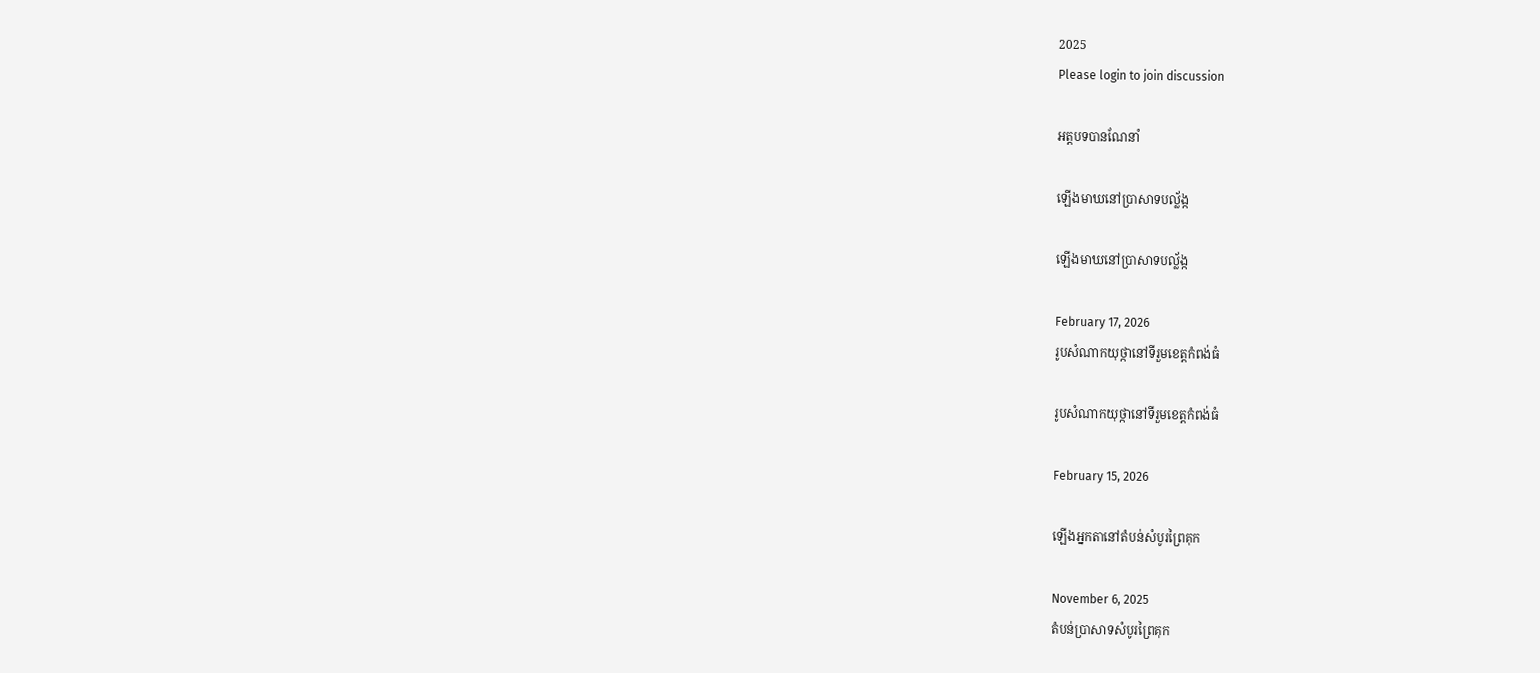2025
Please login to join discussion

អត្តបទបានណែនាំ

ឡើងមាឃនៅប្រាសាទបល្ល័ង្ក

ឡើងមាឃនៅប្រាសាទបល្ល័ង្ក

February 17, 2026
រូបសំណាកយុថ្កានៅទីរួមខេត្តកំពង់ធំ

រូបសំណាកយុថ្កានៅទីរួមខេត្តកំពង់ធំ

February 15, 2026

ឡើងអ្នកតានៅតំបន់សំបូរព្រៃគុក

November 6, 2025
តំបន់ប្រាសាទសំបូរព្រៃគុក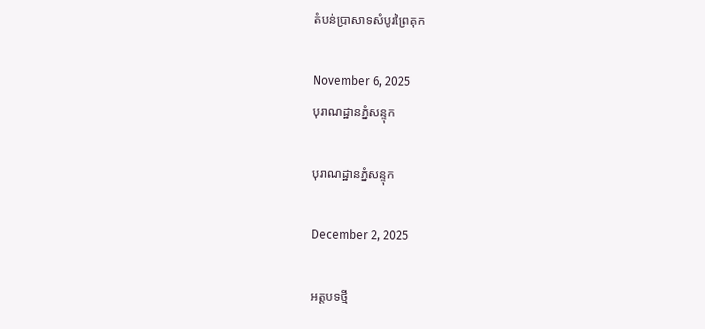តំបន់ប្រាសាទសំបូរព្រៃគុក

November 6, 2025
បុរាណដ្ឋានភ្នំសន្ទុក

បុរាណដ្ឋានភ្នំសន្ទុក

December 2, 2025

អត្តបទថ្មី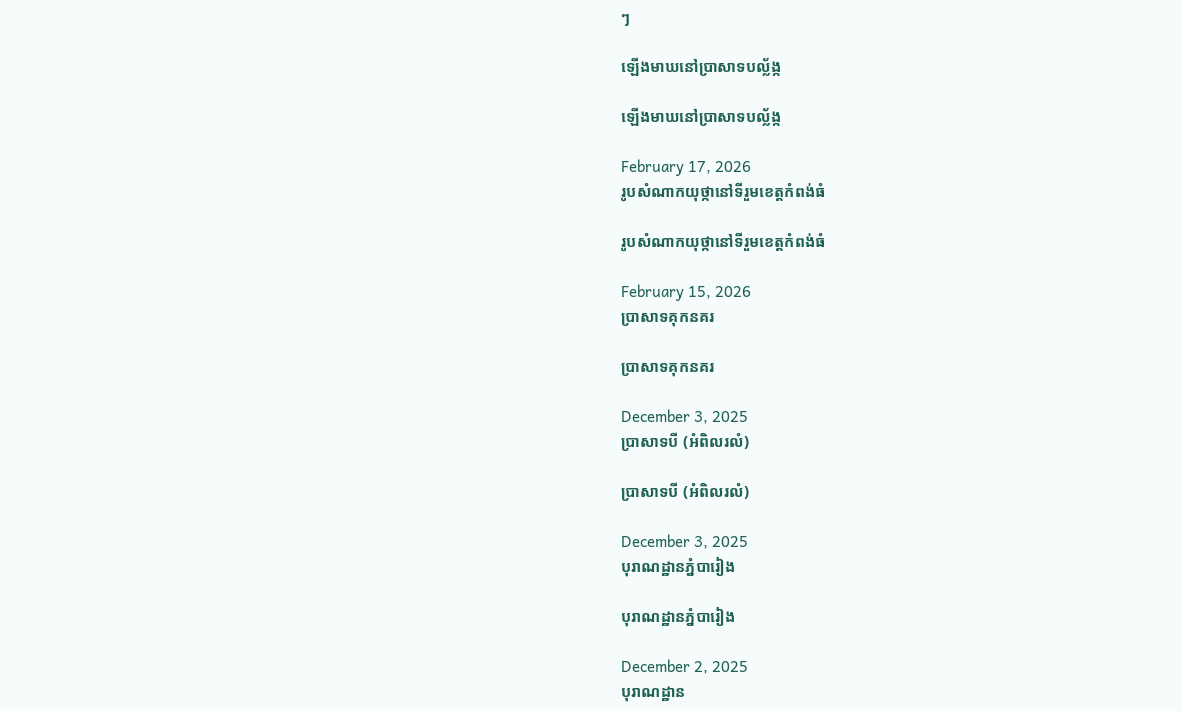ៗ

ឡើងមាឃនៅប្រាសាទបល្ល័ង្ក

ឡើងមាឃនៅប្រាសាទបល្ល័ង្ក

February 17, 2026
រូបសំណាកយុថ្កានៅទីរួមខេត្តកំពង់ធំ

រូបសំណាកយុថ្កានៅទីរួមខេត្តកំពង់ធំ

February 15, 2026
ប្រាសាទគុកនគរ

ប្រាសាទគុកនគរ

December 3, 2025
ប្រាសាទបី (អំពិលរលំ)

ប្រាសាទបី (អំពិលរលំ)

December 3, 2025
បុរាណដ្ឋានភ្នំបារៀង

បុរាណដ្ឋានភ្នំបារៀង

December 2, 2025
បុរាណដ្ឋាន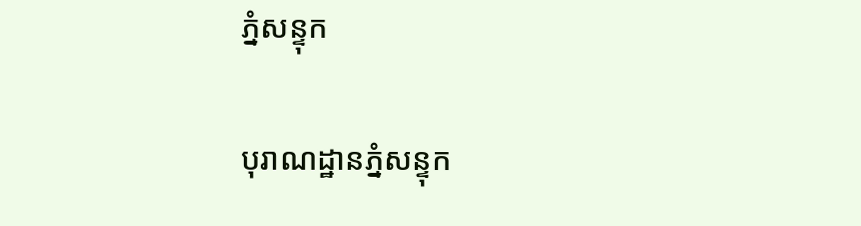ភ្នំសន្ទុក

បុរាណដ្ឋានភ្នំសន្ទុក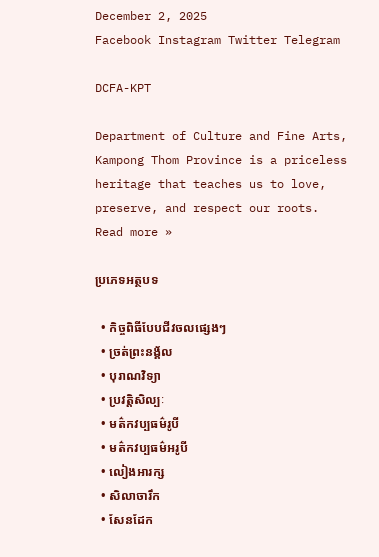December 2, 2025
Facebook Instagram Twitter Telegram

DCFA-KPT

Department of Culture and Fine Arts, Kampong Thom Province is a priceless heritage that teaches us to love, preserve, and respect our roots.
Read more »

ប្រភេទអត្ថបទ

  • កិច្ចពិធីបែបជីវចលផ្សេងៗ
  • ច្រត់ព្រះនង្គ័ល
  • បុរាណវិទ្យា
  • ប្រវត្តិសិល្បៈ
  • មត៌កវប្បធម៌រូបី
  • មត៌កវប្បធម៌អរូបី
  • លៀងអារក្ស
  • សិលាចារឹក
  • សែនដែក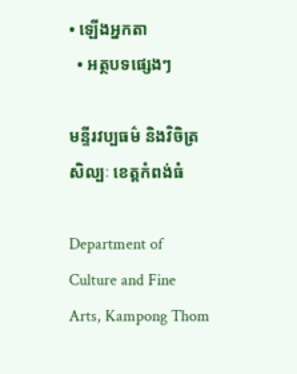• ឡើងអ្នកតា
  • អត្ថបទផ្សេងៗ

មន្ទីរវប្បធម៌ និងវិចិត្រសិល្បៈ ខេត្តកំពង់ធំ

Department of Culture and Fine Arts, Kampong Thom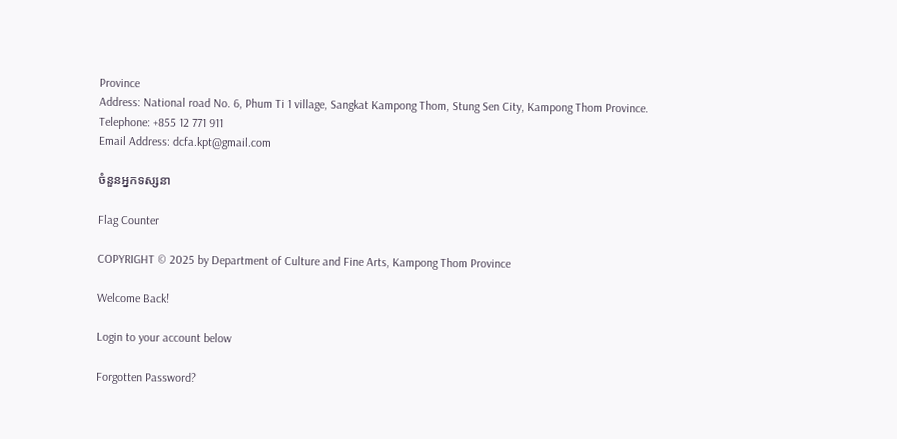Province
Address: National road No. 6, Phum Ti 1 village, Sangkat Kampong Thom, Stung Sen City, Kampong Thom Province.
Telephone: +855 12 771 911
Email Address: dcfa.kpt@gmail.com

ចំនួនអ្នកទស្សនា

Flag Counter

COPYRIGHT © 2025 by Department of Culture and Fine Arts, Kampong Thom Province

Welcome Back!

Login to your account below

Forgotten Password?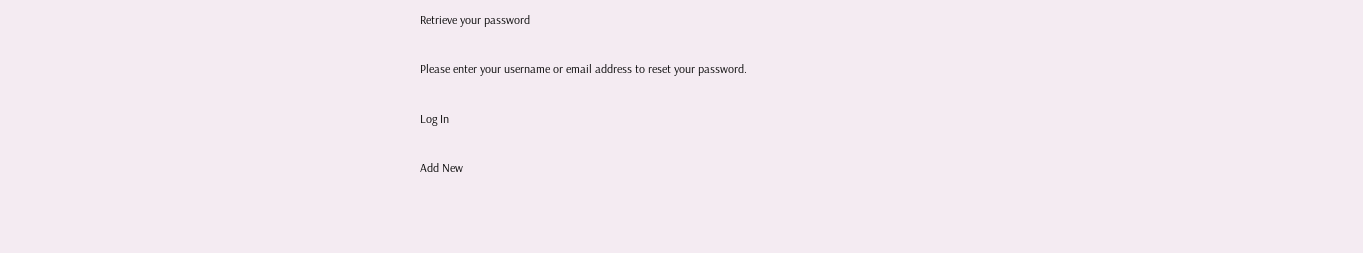Retrieve your password

Please enter your username or email address to reset your password.

Log In

Add New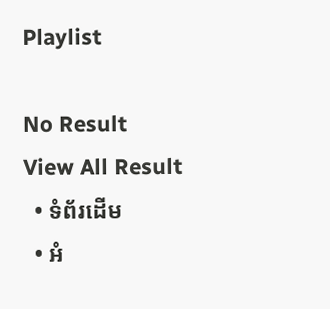Playlist

No Result
View All Result
  • ទំព័រដើម
  • អំ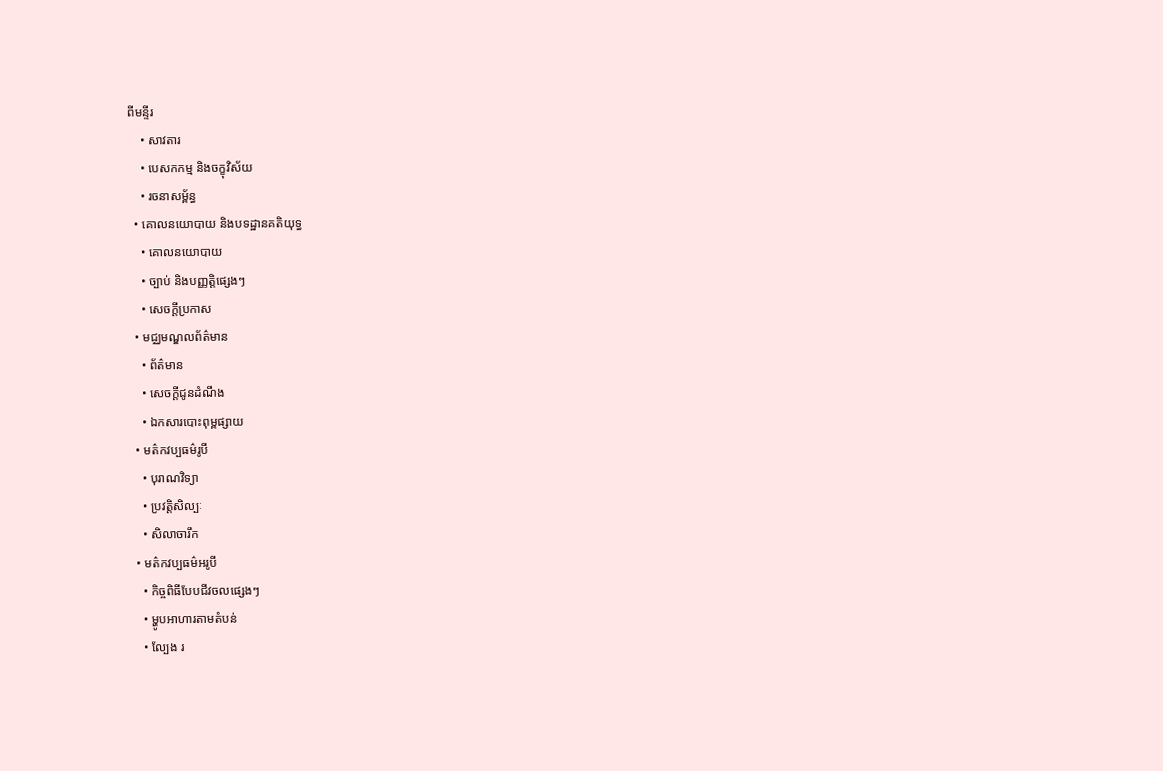ពីមន្ទីរ
    • សាវតារ
    • បេសកកម្ម និងចក្ខុវិស័យ
    • រចនាសម្ព័ន្ធ
  • គោលនយោបាយ និងបទដ្ឋានគតិយុទ្ធ
    • គោលនយោបាយ
    • ច្បាប់ និងបញ្ញត្តិផ្សេងៗ
    • សេចក្តីប្រកាស
  • មជ្ឈមណ្ឌលព័ត៌មាន
    • ព័ត៌មាន
    • សេចក្តីជូនដំណឹង
    • ឯកសារបោះពុម្ពផ្សាយ
  • មត៌កវប្បធម៌រូបី
    • បុរាណវិទ្យា
    • ប្រវត្តិសិល្បៈ
    • សិលាចារឹក
  • មត៌កវប្បធម៌អរូបី
    • កិច្ចពិធីបែបជីវចលផ្សេងៗ
    • ម្ហូបអាហារតាមតំបន់
    • ល្បែង រ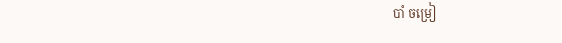បាំ ចម្រៀ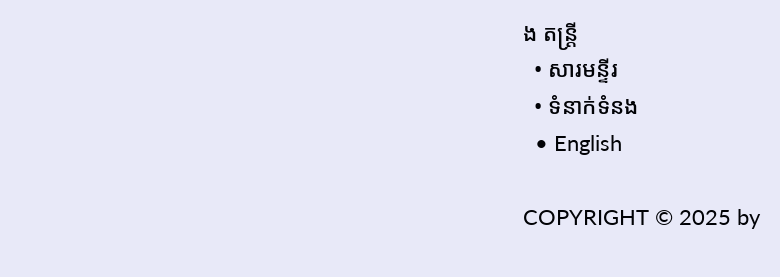ង តន្រ្តី
  • សារមន្ទីរ
  • ទំនាក់ទំនង
  • English

COPYRIGHT © 2025 by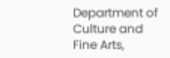Department of Culture and Fine Arts,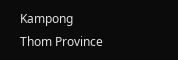Kampong Thom Province